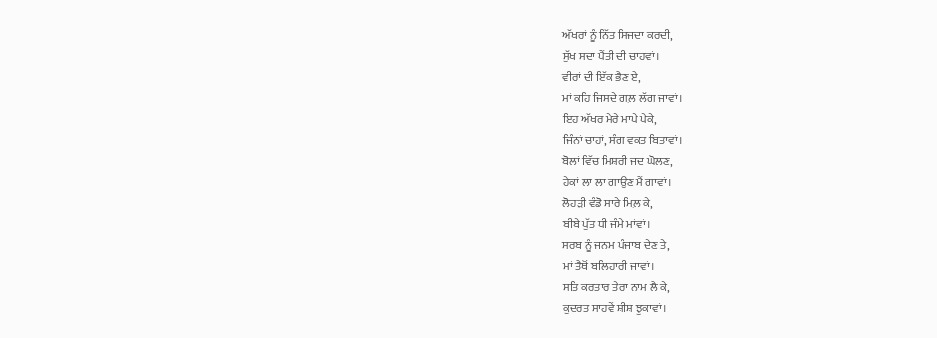ਅੱਖਰਾਂ ਨੂੰ ਨਿੱਤ ਸਿਜਦਾ ਕਰਦੀ,
ਸੁੱਖ ਸਦਾ ਪੈਂਤੀ ਦੀ ਚਾਹਵਾਂ।
ਵੀਰਾਂ ਦੀ ਇੱਕ ਭੈਣ ਏ,
ਮਾਂ ਕਹਿ ਜਿਸਦੇ ਗਲ਼ ਲੱਗ ਜਾਵਾਂ।
ਇਹ ਅੱਖਰ ਮੇਰੇ ਮਾਪੇ ਪੇਕੇ,
ਜਿੰਨਾਂ ਚਾਹਾਂ, ਸੰਗ ਵਕਤ ਬਿਤਾਵਾਂ।
ਬੋਲਾਂ ਵਿੱਚ ਮਿਸ਼ਰੀ ਜਦ ਘੋਲਣ,
ਹੇਕਾਂ ਲਾ ਲਾ ਗਾਉਣ ਮੈਂ ਗਾਵਾਂ।
ਲੋਹੜੀ ਵੰਡੋ ਸਾਰੇ ਮਿਲ਼ ਕੇ,
ਬੀਬੇ ਪੁੱਤ ਧੀ ਜੰਮੇ ਮਾਂਵਾਂ।
ਸਰਬ ਨੂੰ ਜਨਮ ਪੰਜਾਬ ਦੇਣ ਤੇ,
ਮਾਂ ਤੈਥੋਂ ਬਲਿਹਾਰੀ ਜਾਵਾਂ।
ਸਤਿ ਕਰਤਾਰ ਤੇਰਾ ਨਾਮ ਲੈ ਕੇ,
ਕੁਦਰਤ ਸਾਹਵੇਂ ਸ਼ੀਸ਼ ਝੁਕਾਵਾਂ।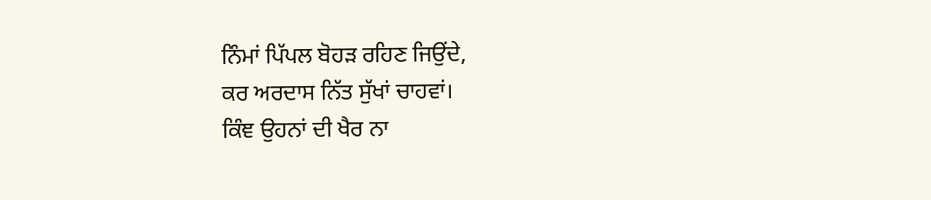ਨਿੰਮਾਂ ਪਿੱਪਲ ਬੋਹੜ ਰਹਿਣ ਜਿਉਂਦੇ,
ਕਰ ਅਰਦਾਸ ਨਿੱਤ ਸੁੱਖਾਂ ਚਾਹਵਾਂ।
ਕਿੰਞ ਉਹਨਾਂ ਦੀ ਖੈਰ ਨਾ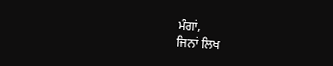ਮੰਗਾਂ,
ਜਿਨਾਂ ਲਿਖ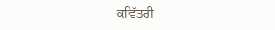ਕਵਿੱਤਰੀ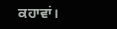ਕਹਾਵਾਂ।